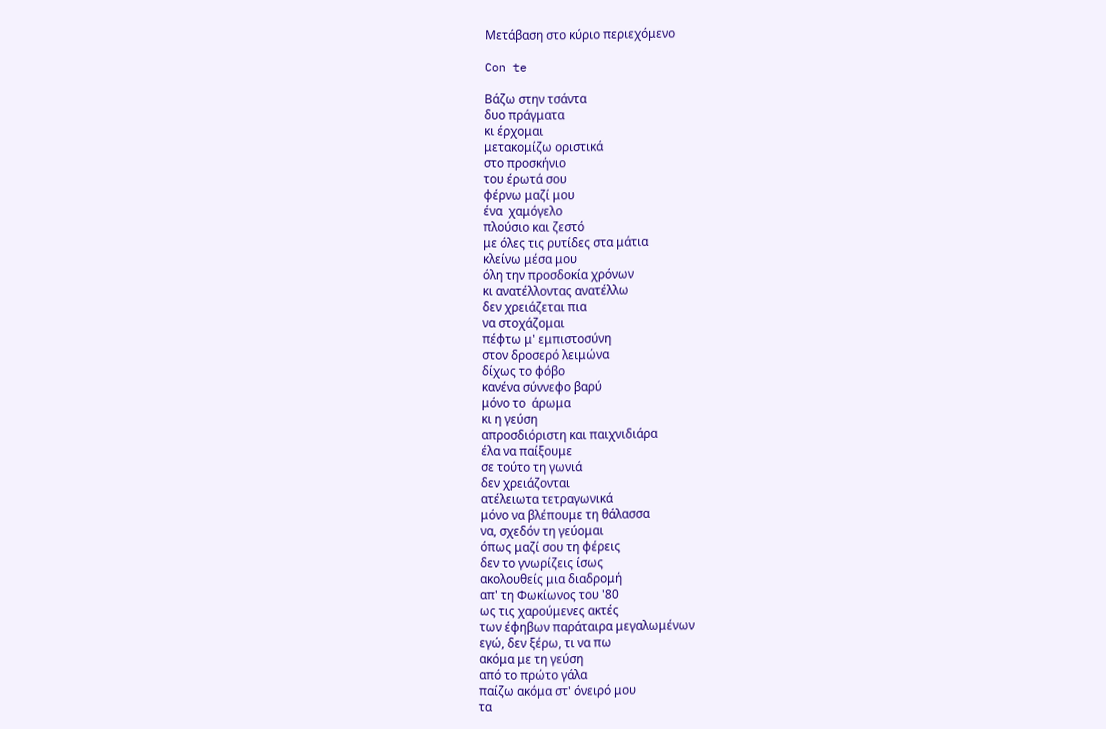Μετάβαση στο κύριο περιεχόμενο

Con te

Βάζω στην τσάντα
δυο πράγματα
κι έρχομαι
μετακομίζω οριστικά
στο προσκήνιο
του έρωτά σου
φέρνω μαζί μου
ένα  χαμόγελο
πλούσιο και ζεστό
με όλες τις ρυτίδες στα μάτια
κλείνω μέσα μου
όλη την προσδοκία χρόνων
κι ανατέλλοντας ανατέλλω
δεν χρειάζεται πια
να στοχάζομαι
πέφτω μ' εμπιστοσύνη
στον δροσερό λειμώνα
δίχως το φόβο
κανένα σύννεφο βαρύ
μόνο το  άρωμα
κι η γεύση
απροσδιόριστη και παιχνιδιάρα
έλα να παίξουμε
σε τούτο τη γωνιά
δεν χρειάζονται
ατέλειωτα τετραγωνικά
μόνο να βλέπουμε τη θάλασσα
να, σχεδόν τη γεύομαι
όπως μαζί σου τη φέρεις
δεν το γνωρίζεις ίσως
ακολουθείς μια διαδρομή
απ' τη Φωκίωνος του '80
ως τις χαρούμενες ακτές
των έφηβων παράταιρα μεγαλωμένων
εγώ, δεν ξέρω, τι να πω
ακόμα με τη γεύση
από το πρώτο γάλα
παίζω ακόμα στ' όνειρό μου
τα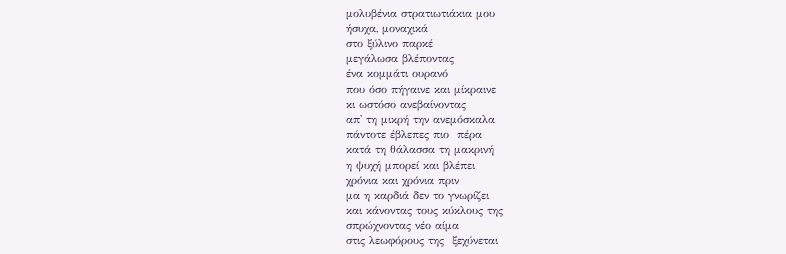μολυβένια στρατιωτιάκια μου
ήσυχα, μοναχικά
στο ξύλινο παρκέ
μεγάλωσα βλέποντας
ένα κομμάτι ουρανό
που όσο πήγαινε και μίκραινε
κι ωστόσο ανεβαίνοντας
απ' τη μικρή την ανεμόσκαλα
πάντοτε έβλεπες πιο  πέρα
κατά τη θάλασσα τη μακρινή
η ψυχή μπορεί και βλέπει
χρόνια και χρόνια πριν
μα η καρδιά δεν το γνωρίζει
και κάνοντας τους κύκλους της
σπρώχνοντας νέο αίμα
στις λεωφόρους της  ξεχύνεται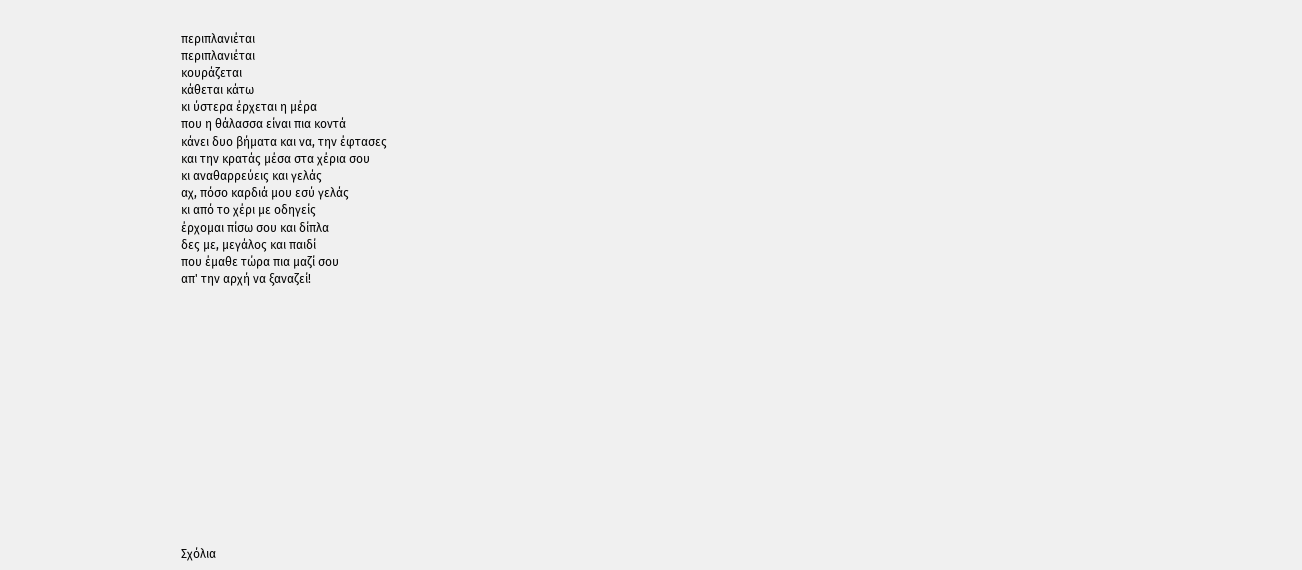περιπλανιέται
περιπλανιέται
κουράζεται
κάθεται κάτω
κι ύστερα έρχεται η μέρα
που η θάλασσα είναι πια κοντά
κάνει δυο βήματα και να, την έφτασες
και την κρατάς μέσα στα χέρια σου
κι αναθαρρεύεις και γελάς
αχ, πόσο καρδιά μου εσύ γελάς
κι από το χέρι με οδηγείς
έρχομαι πίσω σου και δίπλα
δες με, μεγάλος και παιδί
που έμαθε τώρα πια μαζί σου
απ' την αρχή να ξαναζεί!















Σχόλια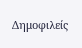Δημοφιλείς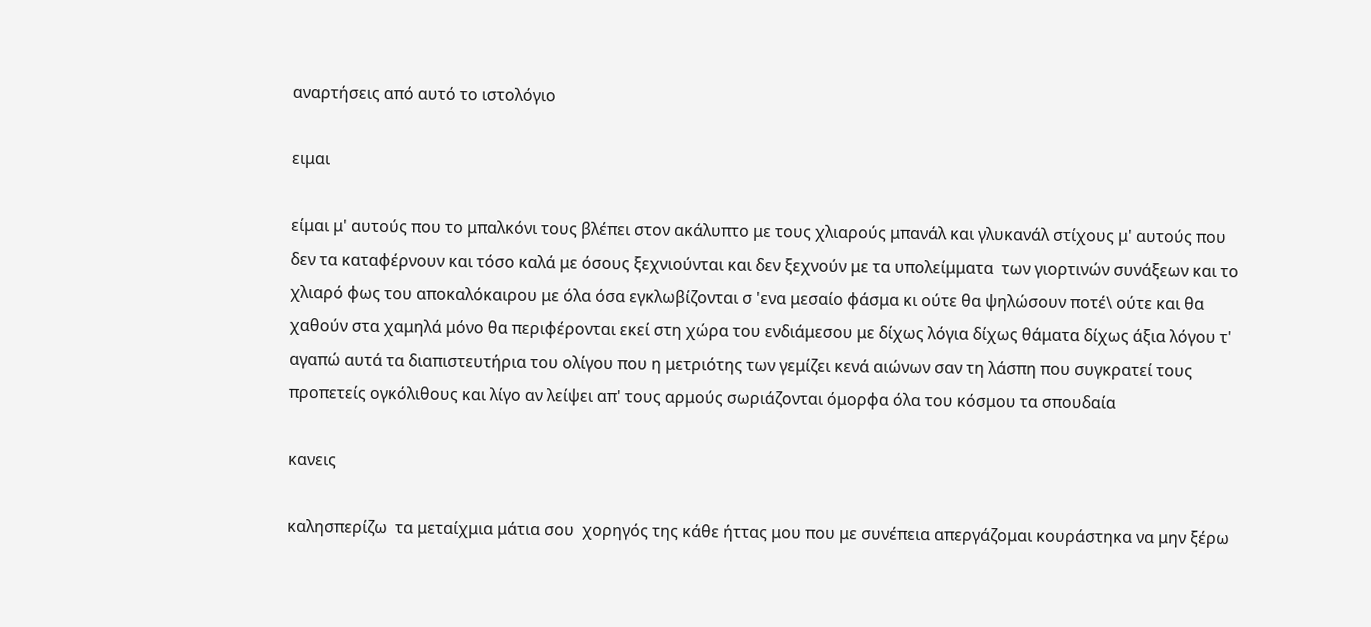αναρτήσεις από αυτό το ιστολόγιο

ειμαι

είμαι μ' αυτούς που το μπαλκόνι τους βλέπει στον ακάλυπτο με τους χλιαρούς μπανάλ και γλυκανάλ στίχους μ' αυτούς που δεν τα καταφέρνουν και τόσο καλά με όσους ξεχνιούνται και δεν ξεχνούν με τα υπολείμματα  των γιορτινών συνάξεων και το χλιαρό φως του αποκαλόκαιρου με όλα όσα εγκλωβίζονται σ 'ενα μεσαίο φάσμα κι ούτε θα ψηλώσουν ποτέ\ ούτε και θα χαθούν στα χαμηλά μόνο θα περιφέρονται εκεί στη χώρα του ενδιάμεσου με δίχως λόγια δίχως θάματα δίχως άξια λόγου τ' αγαπώ αυτά τα διαπιστευτήρια του ολίγου που η μετριότης των γεμίζει κενά αιώνων σαν τη λάσπη που συγκρατεί τους προπετείς ογκόλιθους και λίγο αν λείψει απ' τους αρμούς σωριάζονται όμορφα όλα του κόσμου τα σπουδαία

κανεις

καλησπερίζω  τα μεταίχμια μάτια σου  χορηγός της κάθε ήττας μου που με συνέπεια απεργάζομαι κουράστηκα να μην ξέρω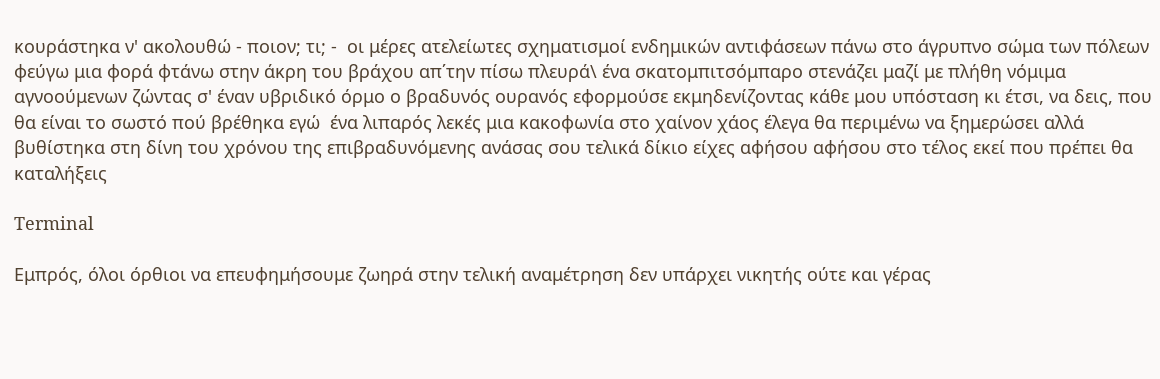κουράστηκα ν' ακολουθώ - ποιον; τι; -  οι μέρες ατελείωτες σχηματισμοί ενδημικών αντιφάσεων πάνω στο άγρυπνο σώμα των πόλεων φεύγω μια φορά φτάνω στην άκρη του βράχου απ΄την πίσω πλευρά\ ένα σκατομπιτσόμπαρο στενάζει μαζί με πλήθη νόμιμα αγνοούμενων ζώντας σ' έναν υβριδικό όρμο ο βραδυνός ουρανός εφορμούσε εκμηδενίζοντας κάθε μου υπόσταση κι έτσι, να δεις, που θα είναι το σωστό πού βρέθηκα εγώ  ένα λιπαρός λεκές μια κακοφωνία στο χαίνον χάος έλεγα θα περιμένω να ξημερώσει αλλά βυθίστηκα στη δίνη του χρόνου της επιβραδυνόμενης ανάσας σου τελικά δίκιο είχες αφήσου αφήσου στο τέλος εκεί που πρέπει θα καταλήξεις

Terminal

Εμπρός, όλοι όρθιοι να επευφημήσουμε ζωηρά στην τελική αναμέτρηση δεν υπάρχει νικητής ούτε και γέρας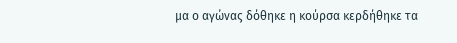μα ο αγώνας δόθηκε η κούρσα κερδήθηκε τα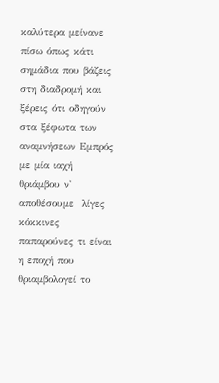καλύτερα μείνανε πίσω όπως κάτι σημάδια που βάζεις στη διαδρομή και ξέρεις ότι οδηγούν στα ξέφωτα των αναμνήσεων Εμπρός με μία ιαχή θριάμβου ν' αποθέσουμε  λίγες κόκκινες παπαρούνες τι είναι η εποχή που θριαμβολογεί το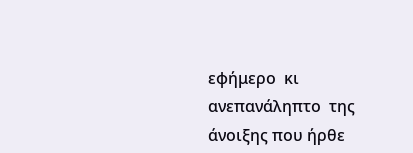εφήμερο  κι ανεπανάληπτο  της άνοιξης που ήρθε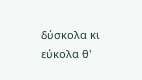δύσκολα κι εύκολα θ'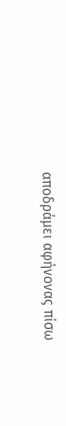αποδράμει αφήνονας πίσω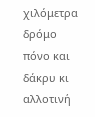χιλόμετρα δρόμο πόνο και δάκρυ κι αλλοτινή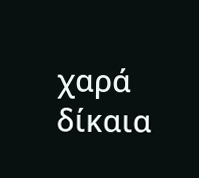χαρά δίκαια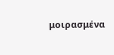μοιρασμένα